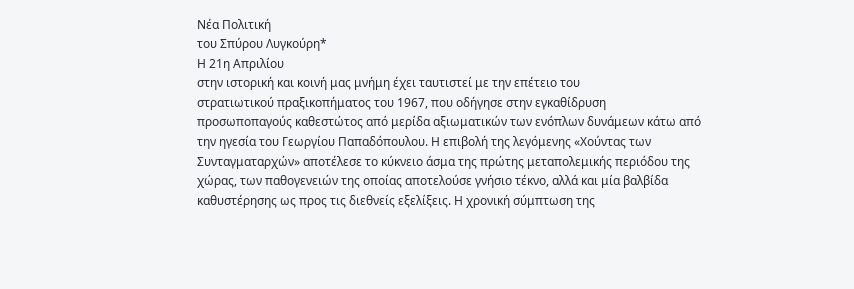Νέα Πολιτική
του Σπύρου Λυγκούρη*
Η 21η Απριλίου
στην ιστορική και κοινή μας μνήμη έχει ταυτιστεί με την επέτειο του
στρατιωτικού πραξικοπήματος του 1967, που οδήγησε στην εγκαθίδρυση
προσωποπαγούς καθεστώτος από μερίδα αξιωματικών των ενόπλων δυνάμεων κάτω από
την ηγεσία του Γεωργίου Παπαδόπουλου. Η επιβολή της λεγόμενης «Χούντας των
Συνταγματαρχών» αποτέλεσε το κύκνειο άσμα της πρώτης μεταπολεμικής περιόδου της
χώρας, των παθογενειών της οποίας αποτελούσε γνήσιο τέκνο, αλλά και μία βαλβίδα
καθυστέρησης ως προς τις διεθνείς εξελίξεις. Η χρονική σύμπτωση της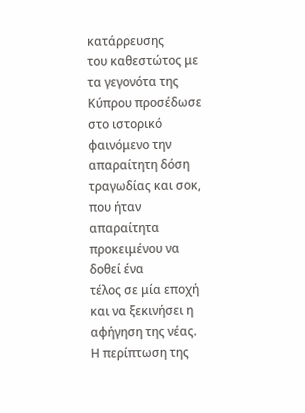κατάρρευσης
του καθεστώτος με τα γεγονότα της Κύπρου προσέδωσε στο ιστορικό φαινόμενο την
απαραίτητη δόση τραγωδίας και σοκ, που ήταν απαραίτητα προκειμένου να δοθεί ένα
τέλος σε μία εποχή και να ξεκινήσει η αφήγηση της νέας.
Η περίπτωση της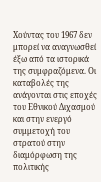Χούντας του 1967 δεν μπορεί να αναγνωσθεί
έξω από τα ιστορικά της συμφραζόμενα. Οι καταβολές της ανάγονται στις εποχές
του Εθνικού Διχασμού και στην ενεργό συμμετοχή του στρατού στην διαμόρφωση της
πολιτικής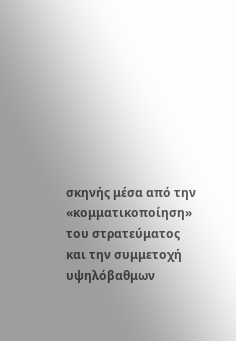σκηνής μέσα από την «κομματικοποίηση» του στρατεύματος και την συμμετοχή
υψηλόβαθμων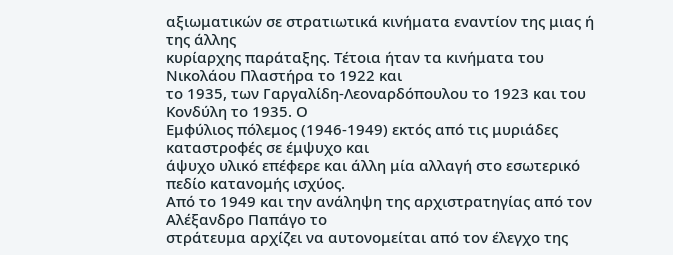αξιωματικών σε στρατιωτικά κινήματα εναντίον της μιας ή της άλλης
κυρίαρχης παράταξης. Τέτοια ήταν τα κινήματα του Νικολάου Πλαστήρα το 1922 και
το 1935, των Γαργαλίδη-Λεοναρδόπουλου το 1923 και του Κονδύλη το 1935. Ο
Εμφύλιος πόλεμος (1946-1949) εκτός από τις μυριάδες καταστροφές σε έμψυχο και
άψυχο υλικό επέφερε και άλλη μία αλλαγή στο εσωτερικό πεδίο κατανομής ισχύος.
Από το 1949 και την ανάληψη της αρχιστρατηγίας από τον Αλέξανδρο Παπάγο το
στράτευμα αρχίζει να αυτονομείται από τον έλεγχο της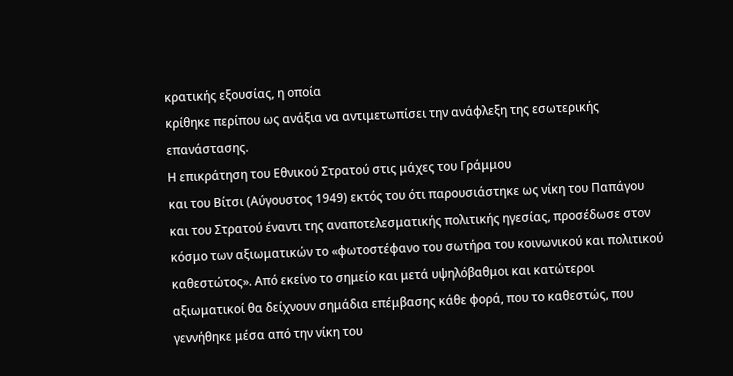κρατικής εξουσίας, η οποία
κρίθηκε περίπου ως ανάξια να αντιμετωπίσει την ανάφλεξη της εσωτερικής
επανάστασης.
Η επικράτηση του Εθνικού Στρατού στις μάχες του Γράμμου
και του Βίτσι (Αύγουστος 1949) εκτός του ότι παρουσιάστηκε ως νίκη του Παπάγου
και του Στρατού έναντι της αναποτελεσματικής πολιτικής ηγεσίας, προσέδωσε στον
κόσμο των αξιωματικών το «φωτοστέφανο του σωτήρα του κοινωνικού και πολιτικού
καθεστώτος». Από εκείνο το σημείο και μετά υψηλόβαθμοι και κατώτεροι
αξιωματικοί θα δείχνουν σημάδια επέμβασης κάθε φορά, που το καθεστώς, που
γεννήθηκε μέσα από την νίκη του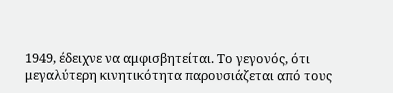1949, έδειχνε να αμφισβητείται. Το γεγονός, ότι
μεγαλύτερη κινητικότητα παρουσιάζεται από τους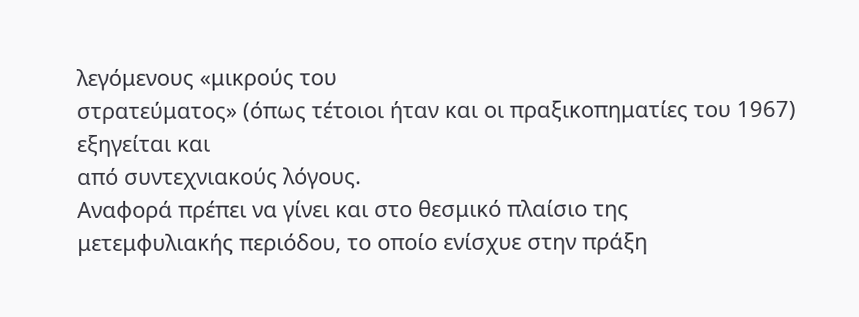λεγόμενους «μικρούς του
στρατεύματος» (όπως τέτοιοι ήταν και οι πραξικοπηματίες του 1967) εξηγείται και
από συντεχνιακούς λόγους.
Αναφορά πρέπει να γίνει και στο θεσμικό πλαίσιο της
μετεμφυλιακής περιόδου, το οποίο ενίσχυε στην πράξη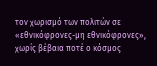τον χωρισμό των πολιτών σε
«εθνικόφρονες-μη εθνικόφρονες», χωρίς βέβαια ποτέ ο κόσμος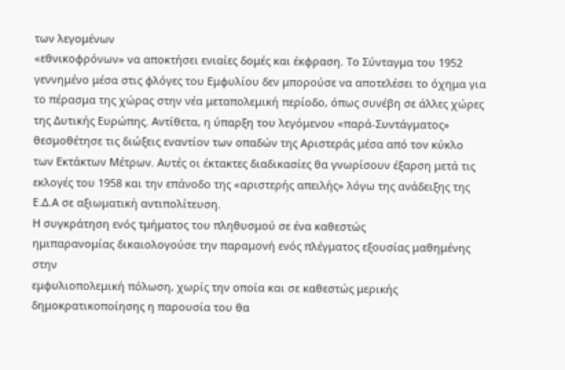των λεγομένων
«εθνικοφρόνων» να αποκτήσει ενιαίες δομές και έκφραση. Το Σύνταγμα του 1952
γεννημένο μέσα στις φλόγες του Εμφυλίου δεν μπορούσε να αποτελέσει το όχημα για
το πέρασμα της χώρας στην νέα μεταπολεμική περίοδο, όπως συνέβη σε άλλες χώρες
της Δυτικής Ευρώπης. Αντίθετα, η ύπαρξη του λεγόμενου «παρά-Συντάγματος»
θεσμοθέτησε τις διώξεις εναντίον των οπαδών της Αριστεράς μέσα από τον κύκλο
των Εκτάκτων Μέτρων. Αυτές οι έκτακτες διαδικασίες θα γνωρίσουν έξαρση μετά τις
εκλογές του 1958 και την επάνοδο της «αριστερής απειλής» λόγω της ανάδειξης της
Ε.Δ.Α σε αξιωματική αντιπολίτευση.
Η συγκράτηση ενός τμήματος του πληθυσμού σε ένα καθεστώς
ημιπαρανομίας δικαιολογούσε την παραμονή ενός πλέγματος εξουσίας μαθημένης στην
εμφυλιοπολεμική πόλωση, χωρίς την οποία και σε καθεστώς μερικής
δημοκρατικοποίησης η παρουσία του θα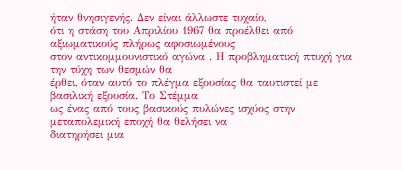ήταν θνησιγενής. Δεν είναι άλλωστε τυχαίο,
ότι η στάση του Απριλίου 1967 θα προέλθει από αξιωματικούς πλήρως αφοσιωμένους
στον αντικομμουνιστικό αγώνα . Η προβληματική πτυχή για την τύχη των θεσμών θα
έρθει, όταν αυτό το πλέγμα εξουσίας θα ταυτιστεί με βασιλική εξουσία. Το Στέμμα
ως ένας από τους βασικούς πυλώνες ισχύος στην μεταπολεμική εποχή θα θελήσει να
διατηρήσει μια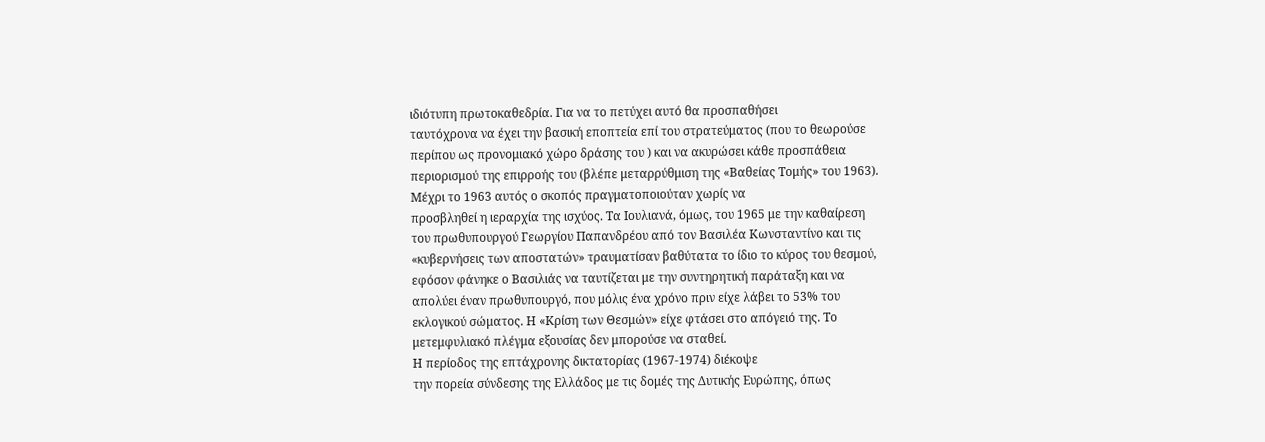ιδιότυπη πρωτοκαθεδρία. Για να το πετύχει αυτό θα προσπαθήσει
ταυτόχρονα να έχει την βασική εποπτεία επί του στρατεύματος (που το θεωρούσε
περίπου ως προνομιακό χώρο δράσης του ) και να ακυρώσει κάθε προσπάθεια
περιορισμού της επιρροής του (βλέπε μεταρρύθμιση της «Βαθείας Τομής» του 1963).
Μέχρι το 1963 αυτός ο σκοπός πραγματοποιούταν χωρίς να
προσβληθεί η ιεραρχία της ισχύος. Τα Ιουλιανά, όμως, του 1965 με την καθαίρεση
του πρωθυπουργού Γεωργίου Παπανδρέου από τον Βασιλέα Κωνσταντίνο και τις
«κυβερνήσεις των αποστατών» τραυματίσαν βαθύτατα το ίδιο το κύρος του θεσμού,
εφόσον φάνηκε ο Βασιλιάς να ταυτίζεται με την συντηρητική παράταξη και να
απολύει έναν πρωθυπουργό, που μόλις ένα χρόνο πριν είχε λάβει το 53% του
εκλογικού σώματος. Η «Κρίση των Θεσμών» είχε φτάσει στο απόγειό της. Το
μετεμφυλιακό πλέγμα εξουσίας δεν μπορούσε να σταθεί.
Η περίοδος της επτάχρονης δικτατορίας (1967-1974) διέκοψε
την πορεία σύνδεσης της Ελλάδος με τις δομές της Δυτικής Ευρώπης, όπως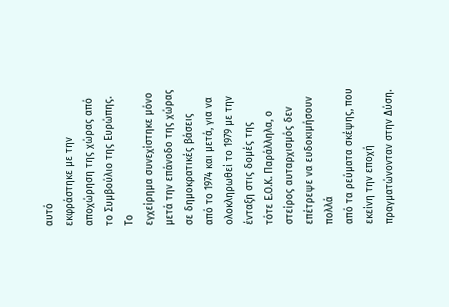αυτό
εκφράστηκε με την αποχώρηση της χώρας από το Συμβούλιο της Ευρώπης. Το
εγχείρημα συνεχίστηκε μόνο μετά την επάνοδο της χώρας σε δημοκρατικές βάσεις
από το 1974 και μετά, για να ολοκληρωθεί το 1979 με την ένταξη στις δομές της
τότε Ε.Ο.Κ. Παράλληλα, ο στείρος αυταρχισμός δεν επέτρεψε να ευδοκιμήσουν πολλά
από τα ρεύματα σκέψης, που εκείνη την εποχή πραγματώνονταν στην Δύση.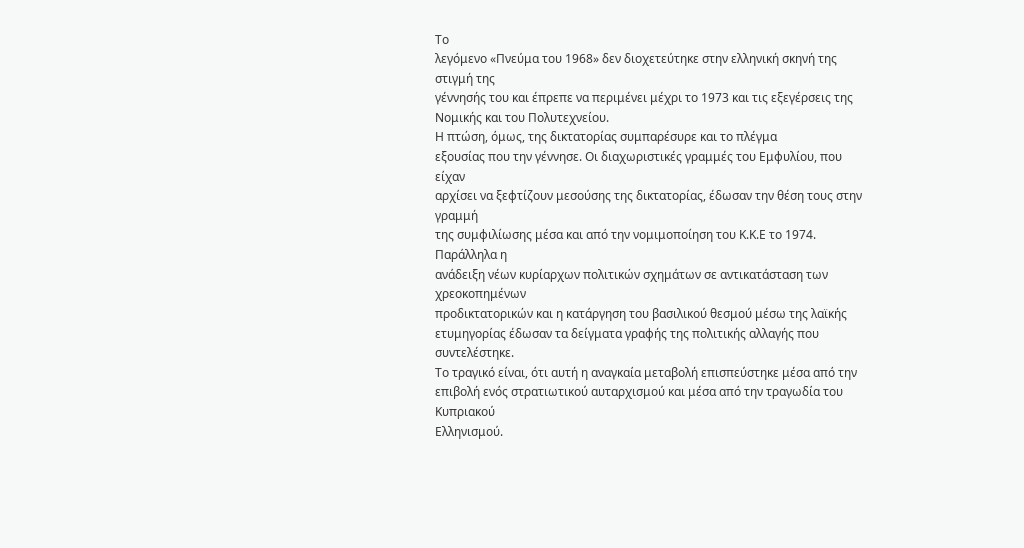Το
λεγόμενο «Πνεύμα του 1968» δεν διοχετεύτηκε στην ελληνική σκηνή της στιγμή της
γέννησής του και έπρεπε να περιμένει μέχρι το 1973 και τις εξεγέρσεις της
Νομικής και του Πολυτεχνείου.
Η πτώση, όμως, της δικτατορίας συμπαρέσυρε και το πλέγμα
εξουσίας που την γέννησε. Οι διαχωριστικές γραμμές του Εμφυλίου, που είχαν
αρχίσει να ξεφτίζουν μεσούσης της δικτατορίας, έδωσαν την θέση τους στην γραμμή
της συμφιλίωσης μέσα και από την νομιμοποίηση του Κ.Κ.Ε το 1974. Παράλληλα η
ανάδειξη νέων κυρίαρχων πολιτικών σχημάτων σε αντικατάσταση των χρεοκοπημένων
προδικτατορικών και η κατάργηση του βασιλικού θεσμού μέσω της λαϊκής
ετυμηγορίας έδωσαν τα δείγματα γραφής της πολιτικής αλλαγής που συντελέστηκε.
Το τραγικό είναι, ότι αυτή η αναγκαία μεταβολή επισπεύστηκε μέσα από την
επιβολή ενός στρατιωτικού αυταρχισμού και μέσα από την τραγωδία του Κυπριακού
Ελληνισμού.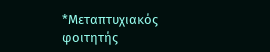*Μεταπτυχιακός
φοιτητής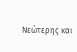Νεώτερης και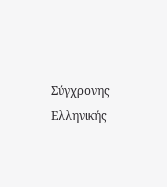Σύγχρονης Ελληνικής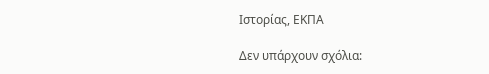Ιστορίας, ΕΚΠΑ

Δεν υπάρχουν σχόλια: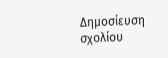Δημοσίευση σχολίου